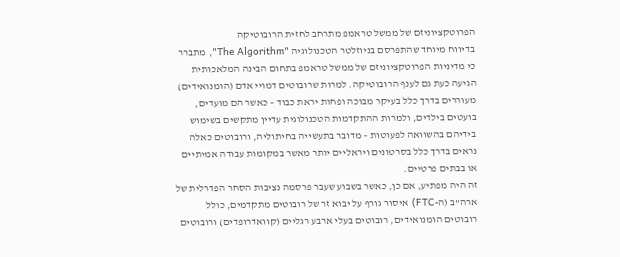הפרוטקציוניזם של ממשל טראמפ מתרחב לחזית הרובוטיקה
בדיווח מיוחד שהתפרסם בניוזלטר הטכנולוגיה "The Algorithm", מתברר כי מדיניות הפרוטקציוניזם של ממשל טראמפ בתחום הבינה המלאכותית הגיעה כעת גם לענף הרובוטיקה. למרות שרובוטים דמויי אדם (הומנואידים) מעוררים בדרך כלל בעיקר מבוכה ופחות יראת כבוד – כאשר הם מועדים, בועטים בילדים, ולמרות ההתקדמות הטכנולוגית עדיין מתקשים בשימוש בידיהם בהשוואה לפעוטות – מדובר בתעשייה בחיתוליה, ורובוטים כאלה נראים בדרך כלל בסרטונים ויראליים יותר מאשר במקומות עבודה אמיתיים או בבתים פרטיים.
זה היה מפתיע, אם כן, כאשר בשבוע שעבר פרסמה נציבות הסחר הפדרלית של ארה"ב (ה-FTC) איסור גורף על יבוא זר של רובוטים מתקדמים, כולל רובוטים הומנואידים, רובוטים בעלי ארבע רגליים (קוואדרופדים) ורובוטים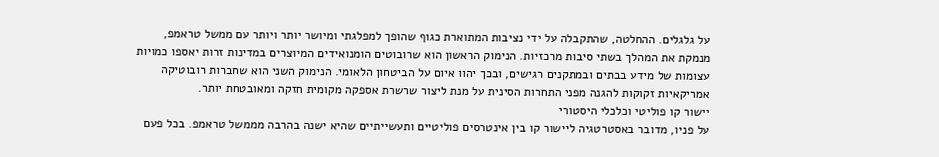על גלגלים. ההחלטה, שהתקבלה על ידי נציבות המתוארת כגוף שהופך למפלגתי ומיושר יותר ויותר עם ממשל טראמפ, מנמקת את המהלך בשתי סיבות מרכזיות. הנימוק הראשון הוא שרובוטים הומנואידים המיוצרים במדינות זרות יאספו כמויות עצומות של מידע בבתים ובמתקנים רגישים, ובכך יהוו איום על הביטחון הלאומי. הנימוק השני הוא שחברות רובוטיקה אמריקאיות זקוקות להגנה מפני התחרות הסינית על מנת ליצור שרשרת אספקה מקומית חזקה ומאובטחת יותר.
יישור קו פוליטי וכלכלי היסטורי
על פניו, מדובר באסטרטגיה ליישור קו בין אינטרסים פוליטיים ותעשייתיים שהיא ישנה בהרבה מממשל טראמפ. בכל פעם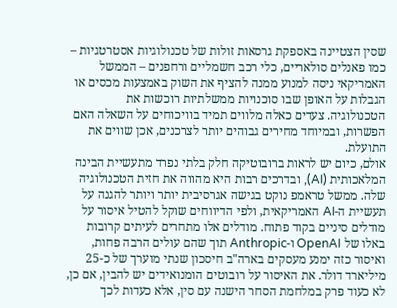שסין הצטיינה באספקת גרסאות זולות של טכנולוגיות אסטרטגיות – כמו פאנלים סולאריים, כלי רכב חשמליים ורחפנים – הממשל האמריקאי ניסה למנוע ממנה להציף את השוק באמצעות מכסים או הגבלות על האופן שבו סוכנויות ממשלתיות רוכשות את הטכנולוגיה. צעדים כאלה מלווים תמיד בוויכוחים על השאלה האם הפשרות, ובמיוחד מחירים גבוהים יותר לצרכנים, אכן שווים את התועלת.
אולם, כיום יש לראות ברובוטיקה חלק בלתי נפרד מתעשיית הבינה המלאכותית (AI), ובדרכים רבות היא מהווה את חזית הטכנולוגיה שלה. ממשל טראמפ נוקט בגישה אגרסיבית יותר ויותר להגנה על תעשיית ה-AI האמריקאית, ולפי הדיווחים שוקל להטיל איסור על מודלים סיניים בקוד פתוח. מודלים אלו מתחרים לעיתים קרובות באלו של OpenAI ו-Anthropic תוך שהם עולים הרבה פחות, ואיסור כזה ימנע מעסקים בארה"ב חיסכון שנתי מוערך של כ-25 מיליארד דולר. את האיסור על רובוטים הומנואידים יש להבין, אם כן, לא כעוד פרק במלחמת הסחר הישנה עם סין, אלא כעדות לכך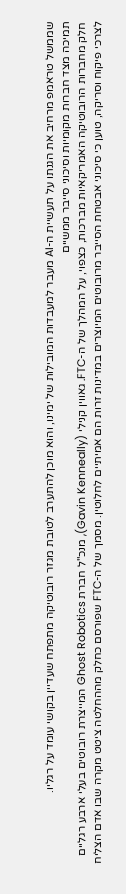שממשל טראמפ מרחיב את הגנתו על תעשיית ה-AI מעבר למעבדות המובילות של ימינו, והוא מוכן להתערב לטובת מגזר רובוטיקה מתפתח שעדיין בקושי עומד על רגליו.
תמיכה מצד חברות מקומיות וסיכוני סייבר ממשיים
חלק מחברות הרובוטיקה האמריקאיות מברכות, כצפוי, על המהלך של ה-FTC. גאווין קנילי (Gavin Kenneally), מנכ"ל חברת Ghost Robotics המייצרת רובוטים בעלי ארבע רגליים לצרכי פיקוח וסריקה, טוען כי סיכוני אבטחת הסייבר מרובוטים המיוצרים במדינות זרות הם אמיתיים לחלוטין. מסמך של ה-FTC שפורסם כחלק מההחלטה ציטט מקרה שבו אדם הצליח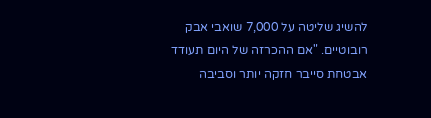להשיג שליטה על 7,000 שואבי אבק רובוטיים. "אם ההכרזה של היום תעודד אבטחת סייבר חזקה יותר וסביבה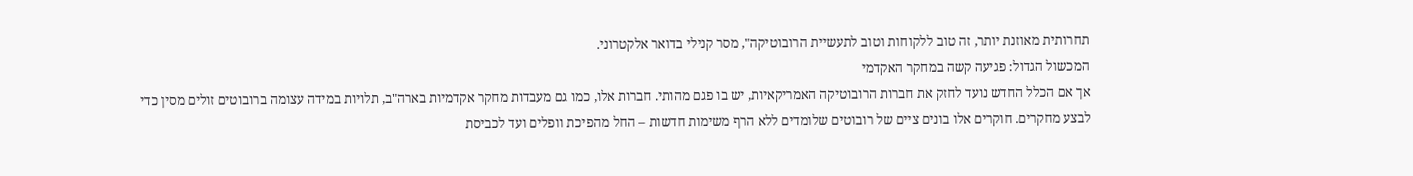תחרותית מאוזנת יותר, זה טוב ללקוחות וטוב לתעשיית הרובוטיקה", מסר קנילי בדואר אלקטרוני.
המכשול הגדול: פגיעה קשה במחקר האקדמי
אך אם הכלל החדש נועד לחזק את חברות הרובוטיקה האמריקאיות, יש בו פגם מהותי. חברות אלו, כמו גם מעבדות מחקר אקדמיות בארה"ב, תלויות במידה עצומה ברובוטים זולים מסין כדי לבצע מחקרים. חוקרים אלו בונים ציים של רובוטים שלומדים ללא הרף משימות חדשות – החל מהפיכת וופלים ועד לכביסת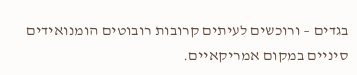בגדים – ורוכשים לעיתים קרובות רובוטים הומנואידים סיניים במקום אמריקאיים.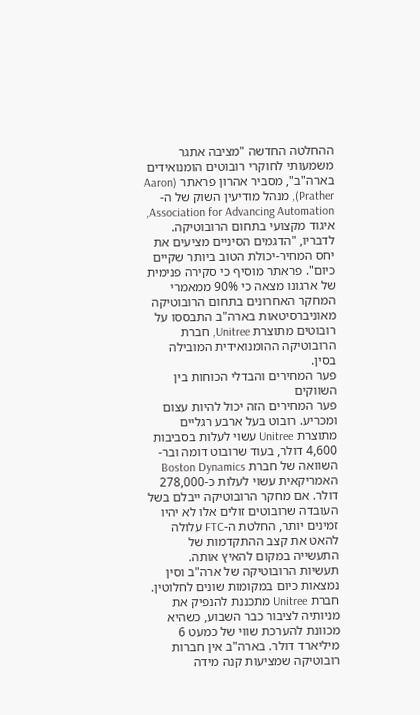ההחלטה החדשה "מציבה אתגר משמעותי לחוקרי רובוטים הומנואידים בארה"ב", מסביר אהרון פראתר (Aaron Prather), מנהל מודיעין השוק של ה-Association for Advancing Automation, איגוד מקצועי בתחום הרובוטיקה. לדבריו, "הדגמים הסיניים מציעים את יחס המחיר-יכולת הטוב ביותר שקיים כיום". פראתר מוסיף כי סקירה פנימית של ארגונו מצאה כי 90% ממאמרי המחקר האחרונים בתחום הרובוטיקה מאוניברסיטאות בארה"ב התבססו על רובוטים מתוצרת Unitree, חברת הרובוטיקה ההומנואידית המובילה בסין.
פער המחירים והבדלי הכוחות בין השווקים
פער המחירים הזה יכול להיות עצום ומכריע. רובוט בעל ארבע רגליים מתוצרת Unitree עשוי לעלות בסביבות 4,600 דולר, בעוד שרובוט דומה ובר-השוואה של חברת Boston Dynamics האמריקאית עשוי לעלות כ-278,000 דולר. אם מחקר הרובוטיקה ייבלם בשל העובדה שרובוטים זולים אלו לא יהיו זמינים יותר, החלטת ה-FTC עלולה להאט את קצב ההתקדמות של התעשייה במקום להאיץ אותה.
תעשיות הרובוטיקה של ארה"ב וסין נמצאות כיום במקומות שונים לחלוטין. חברת Unitree מתכננת להנפיק את מניותיה לציבור כבר השבוע, כשהיא מכוונת להערכת שווי של כמעט 6 מיליארד דולר. בארה"ב אין חברות רובוטיקה שמציעות קנה מידה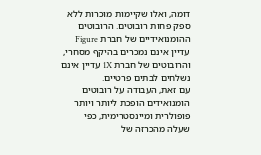דומה, ואלו שקיימות מוכרות ללא ספק פחות רובוטים. הרובוטים ההומנואידיים של חברת Figure עדיין אינם נמכרים בהיקף מסחרי, והרובוטים של חברת 1X עדיין אינם נשלחים לבתים פרטיים.
עם זאת, העבודה על רובוטים הומנואידים הופכת ליותר ויותר פופולרית ומיינסטרימית, כפי שעלה מהכרזה של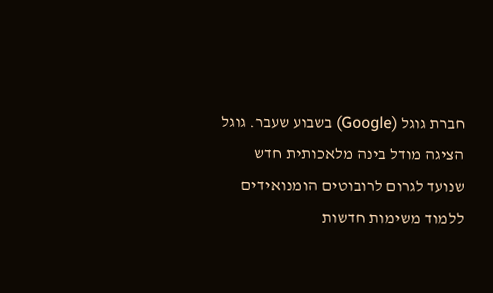חברת גוגל (Google) בשבוע שעבר. גוגל הציגה מודל בינה מלאכותית חדש שנועד לגרום לרובוטים הומנואידים ללמוד משימות חדשות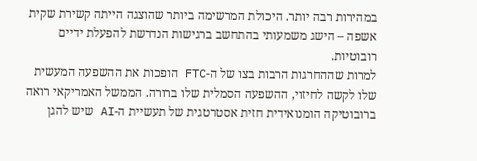במהירות רבה יותר. היכולת המרשימה ביותר שהוצגה הייתה קשירת שקית אשפה – הישג משמעותי בהתחשב ברגישות הנדרשת להפעלת ידיים רובוטיות.
למרות שההחרגות הרבות בצו של ה-FTC הופכות את ההשפעה המעשית שלו לקשה לחיזוי, ההשפעה הסמלית שלו ברורה. הממשל האמריקאי רואה ברובוטיקה הומנואידית חזית אסטרטגית של תעשיית ה-AI שיש להגן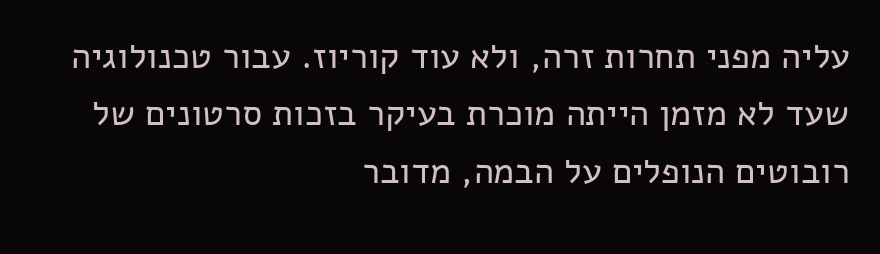עליה מפני תחרות זרה, ולא עוד קוריוז. עבור טכנולוגיה שעד לא מזמן הייתה מוכרת בעיקר בזכות סרטונים של רובוטים הנופלים על הבמה, מדובר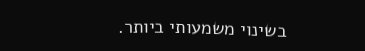בשינוי משמעותי ביותר.